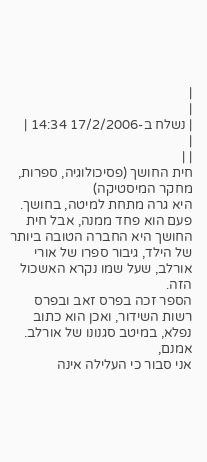|
|
| נשלח ב-17/2/2006 14:34 |
|
| |
חית החושך (פסיכולוגיה, ספרות, מחקר המיסטיקה)
היא גרה מתחת למיטה, בחושך. פעם הוא פחד ממנה, אבל חית החושך היא החברה הטובה ביותר
של הילד, גיבור ספרו של אורי אורלב, שעל שמו נקרא האשכול הזה.
הספר זכה בפרס זאב ובפרס רשות השידור, ואכן הוא כתוב נפלא, במיטב סגנונו של אורלב. אמנם,
אני סבור כי העלילה אינה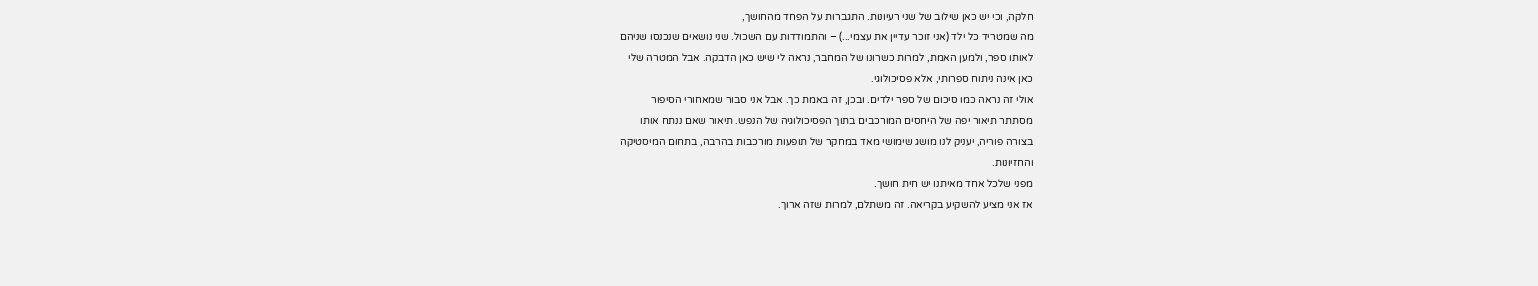חלקה, וכי יש כאן שילוב של שני רעיונות. התגברות על הפחד מהחושך,
מה שמטריד כל ילד (אני זוכר עדיין את עצמי...) – והתמודדות עם השכול. שני נושאים שנכנסו שניהם
לאותו ספר, ולמען האמת, למרות כשרונו של המחבר, נראה לי שיש כאן הדבקה. אבל המטרה שלי
כאן אינה ניתוח ספרותי, אלא פסיכולוגי.
אולי זה נראה כמו סיכום של ספר ילדים. ובכן, זה באמת כך. אבל אני סבור שמאחורי הסיפור
מסתתר תיאור יפה של היחסים המורכבים בתוך הפסיכולוגיה של הנפש. תיאור שאם ננתח אותו
בצורה פוריה, יעניק לנו מושג שימושי מאד במחקר של תופעות מורכבות בהרבה, בתחום המיסטיקה
והחזיונות.
מפני שלכל אחד מאיתנו יש חית חושך.
אז אני מציע להשקיע בקריאה. זה משתלם, למרות שזה ארוך.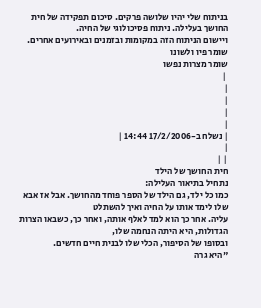בניתוח שלי יהיו שלושה פרקים. סיכום תפקידה של חית החושך בעלילה. ניתוח פסיכולוגי של החיה.
ויישום הניתוח הזה במקומות ובזמנים ובאירועים אחרים.
שומר פיו ולשונו
שומר מצרות נפשו
 |
|
|
|
|
| נשלח ב-17/2/2006 14:44 |
|
| |
חית החושך של הילד
נתחיל בתיאור העלילה:
כמו כל ילד, גם הילד של הספר פוחד מהחושך. אבל אז אבא שלו לימד אותו על החיה ואיך להשתלט
עליה. אחר כך הוא למד לאלף אותה, ואחר כך, כשבאו הצרות הגדולות, היא היתה הנחמה שלו,
ובסופו של הסיפור, הכלי שלו לבנית חיים חדשים.
"היא גרה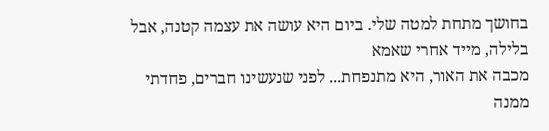בחושך מתחת למטה שלי. ביום היא עושה את עצמה קטנה, אבל בלילה, מייד אחרי שאמא
מכבה את האור, היא מתנפחת... לפני שנעשינו חברים, פחדתי ממנה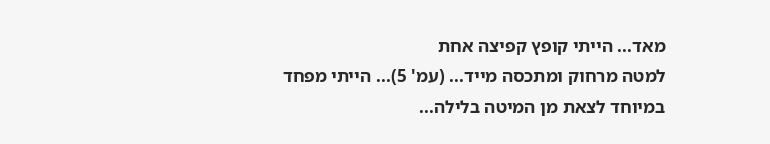מאד... הייתי קופץ קפיצה אחת
למטה מרחוק ומתכסה מייד... (עמ' 5)... הייתי מפחד במיוחד לצאת מן המיטה בלילה...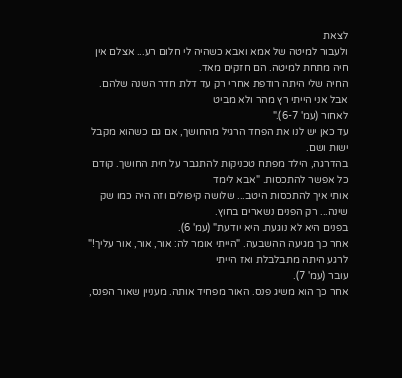לצאת
ולעבור למיטה של אמא ואבא כשהיה לי חלום רע... אצלם אין חיה מתחת למיטה. הם חזקים מאד.
החיה שלי היתה רודפת אחרי רק עד דלת חדר השנה שלהם. אבל אני הייתי רץ מהר ולא מביט
לאחור (עמ' 6-7)."
עד כאן יש לנו את הפחד הרגיל מהחושך, אם גם כשהוא מקבל ישות ושם.
בהדרגה, הילד מפתח טכניקות להתגבר על חית החושך. קודם כל אפשר להתכסות. "אבא לימד
אותי איך להתכסות היטב... שלושה קיפולים וזה היה כמו שק שינה... רק הפנים נשארים בחוץ.
בפנים היא לא נוגעת. היא יודעת" (עמ' 6).
אחר כך מגיעה ההשבעה. "הייתי אומר לה: אור, אור, אור עליך!" לרגע היתה מתבלבלת ואז הייתי
עובר (עמ' 7).
אחר כך הוא משיג פנס. האור מפחיד אותה. מעניין שאור הפנס,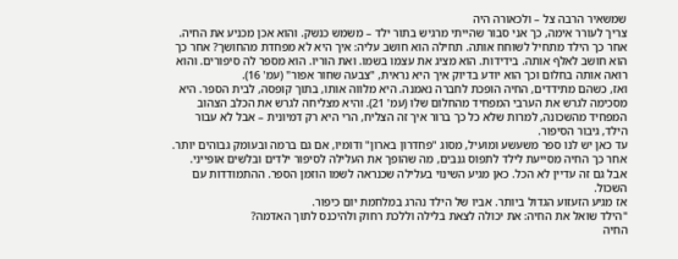שמשאיר הרבה צל – ולכאורה היה
צריך לעורר אימה, כך אני סבור שהייתי מרגיש בתור ילד – משמש כנשק. והוא אכן מכניע את החיה.
אחר כך הילד מתחיל לשוחח אותה. תחילה הוא חושב עליה: איך היא לא מפחדת מהחושך? אחר כך
הוא חושב לאלף אותה. בידידות. הוא מציג את עצמו בשמו. ואת הוריו. הוא מספר לה סיפורים. והוא
רואה אותה בחלום וכך הוא יודע בדיוק איך היא נראית, "צבעה שחור אפור" (עמ' 16).
ואז, כשהם מתידדים, החיה הופכת לחברה נאמנה. היא מלווה אותו, בתוך קופסה, לבית הספר. היא
מסכימה לגרש את הערבי המפחיד מהחלום שלו (עמ' 21). והיא מצליחה לגרש את הכלב הצהוב
המפחיד מהשכונה, למרות שלא כל כך ברור איך זה הצליח, הרי היא רק דמיונית – אבל לא עבור
הילד, גיבור הסיפור.
עד כאן יש לנו ספר משעשע ומועיל, מסוג "פחדרון בארון" ודומיו, אם גם ברמה ובעומק גבוהים יותר.
אחר כך החיה מסייעת לילד לתפוס גנבים, מה שהופך את העלילה לסיפור ילדים ובלשים אופייני.
אבל גם זה עדיין לא הכל. כאן מגיע השינוי בעלילה שכנראה לשמו הוזמן הספר. ההתמודדות עם
השכול.
אז מגיע הזעזוע הגדול ביותר. אביו של הילד נהרג במלחמת יום כיפור.
"הילד שואל את החיה: את יכולה לצאת בלילה וללכת רחוק ולהיכנס לתוך האדמה?
החיה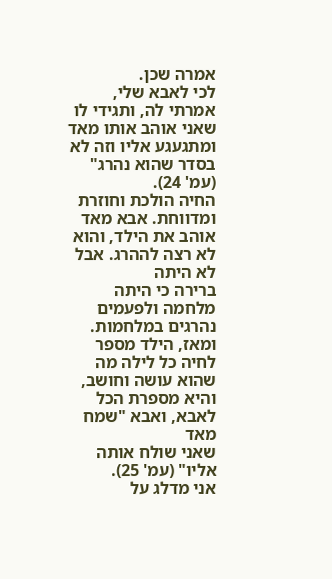אמרה שכן.
לכי לאבא שלי, אמרתי לה, ותגידי לו שאני אוהב אותו מאד ומתגעגע אליו וזה לא בסדר שהוא נהרג"
(עמ' 24).
החיה הולכת וחוזרת ומדווחת. אבא מאד אוהב את הילד, והוא לא רצה לההרג. אבל לא היתה
ברירה כי היתה מלחמה ולפעמים נהרגים במלחמות.
ומאז, הילד מספר לחיה כל לילה מה שהוא עושה וחושב, והיא מספרת הכל לאבא, ואבא "שמח מאד
שאני שולח אותה אליו" (עמ' 25).
אני מדלג על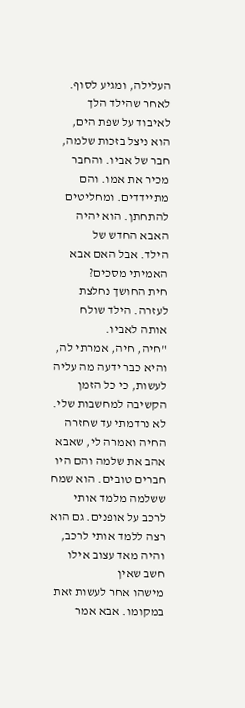העלילה, ומגיע לסוף. לאחר שהילד הלך לאיבוד על שפת הים, הוא ניצל בזכות שלמה,
חבר של אביו. והחבר מכיר את אמו. והם מתיידדים. ומחליטים להתחתן. הוא יהיה האבא החדש של
הילד. אבל האם אבא האמיתי מסכים?
חית החושך נחלצת לעזרה. הילד שולח אותה לאביו.
"חיה, חיה, אמרתי לה, והיא כבר ידעה מה עליה לעשות, כי כל הזמן הקשיבה למחשבות שלי.
לא נרדמתי עד שחזרה החיה ואמרה לי, שאבא אהב את שלמה והם היו חברים טובים. הוא שמח
ששלמה מלמד אותי לרכב על אופנים. גם הוא רצה ללמד אותי לרכב, והיה מאד עצוב אילו חשב שאין
מישהו אחר לעשות זאת במקומו. אבא אמר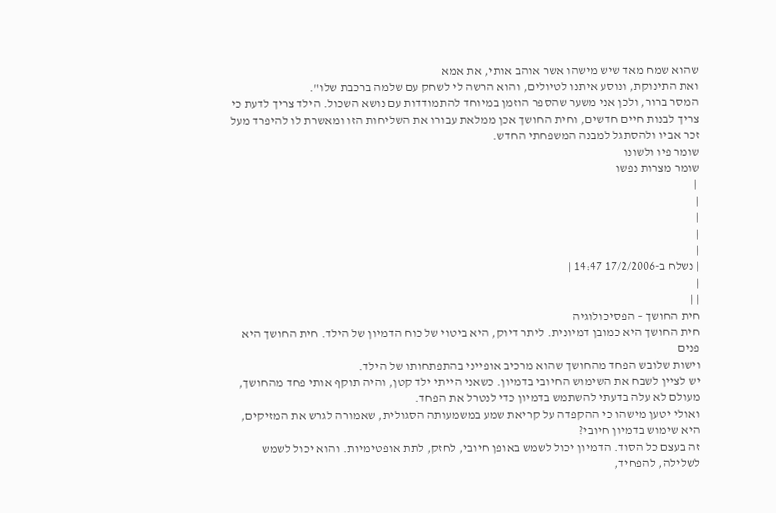שהוא שמח מאד שיש מישהו אשר אוהב אותי, את אמא
ואת התינוקת, ונוסע איתנו לטיולים, והוא הרשה לי לשחק עם שלמה ברכבת שלו".
המסר ברור, ולכן אני משער שהספר הוזמן במיוחד להתמודדות עם נושא השכול. הילד צריך לדעת כי
צריך לבנות חיים חדשים, וחית החושך אכן ממלאת עבורו את השליחות הזו ומאשרת לו להיפרד מעל
זכר אביו ולהסתגל למבנה המשפחתי החדש.
שומר פיו ולשונו
שומר מצרות נפשו
 |
|
|
|
|
| נשלח ב-17/2/2006 14:47 |
|
| |
חית החושך – הפסיכולוגיה
חית החושך היא כמובן דמיונית. ליתר דיוק, היא ביטוי של כוח הדמיון של הילד. חית החושך היא פנים
וישות שלובש הפחד מהחושך שהוא מרכיב אופייני בהתפתחותו של הילד.
יש לציין לשבח את השימוש החיובי בדמיון. כשאני הייתי ילד קטן, והיה תוקף אותי פחד מהחושך,
מעולם לא עלה בדעתי להשתמש בדמיון כדי לנטרל את הפחד.
ואולי יטען מישהו כי ההקפדה על קריאת שמע במשמעותה הסגולית, שאמורה לגרש את המזיקים,
היא שימוש בדמיון חיובי?
זה בעצם כל הסוד. הדמיון יכול לשמש באופן חיובי, לחזק, לתת אופטימיות. והוא יכול לשמש
לשלילה, להפחיד,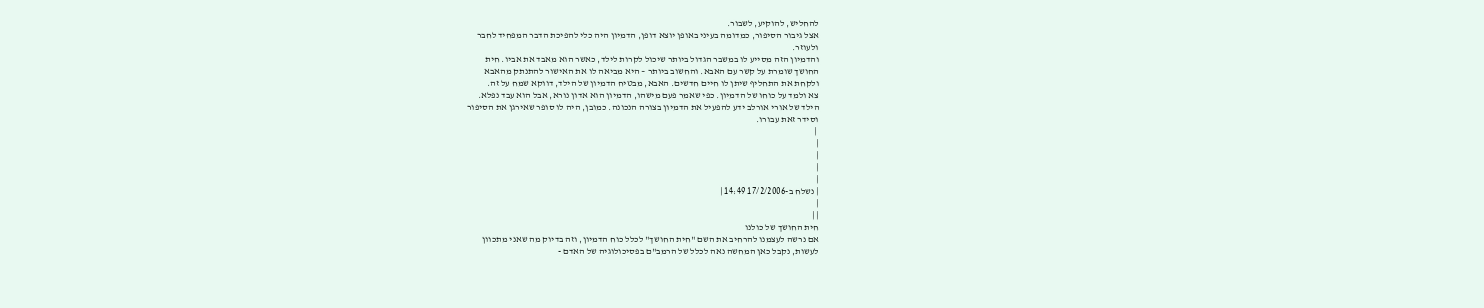להחליש, להוקיע, לשבור.
אצל גיבור הסיפור, כמדומה בעיני באופן יוצא דופן, הדמיון היה כלי להפיכת הדבר המפחיד לחבר
ולעוזר.
והדמיון הזה מסייע לו במשבר הגדול ביותר שיכול לקרות לילד, כאשר הוא מאבד את אביו. חית
החושך שומרת על קשר עם האבא. והחשוב ביותר – היא מביאה לו את האישור להתנתק מהאבא
ולקחת את התחליף שיתן לו חיים חדשים. האבא, מבטיח הדמיון של הילד, דווקא שמח על זה.
צא ולמד על כוחו של הדמיון. כפי שאמר פעם מישהו, הדמיון הוא אדון נורא, אבל הוא עבד נפלא.
הילד של אורי אורלב ידע להפעיל את הדמיון בצורה הנכונה. כמובן, היה לו סופר שאירגן את הסיפור
וסידר זאת עבורו.
 |
|
|
|
|
| נשלח ב-17/2/2006 14:49 |
|
| |
חית החושך של כולנו
אם נרשה לעצמנו להרחיב את השם "חית החושך" לכלל כוח הדמיון, וזה בדיוק מה שאני מתכוון
לעשות, נקבל כאן המחשה נאה לכלל של הרמב"ם בפסיכולוגיה של האדם -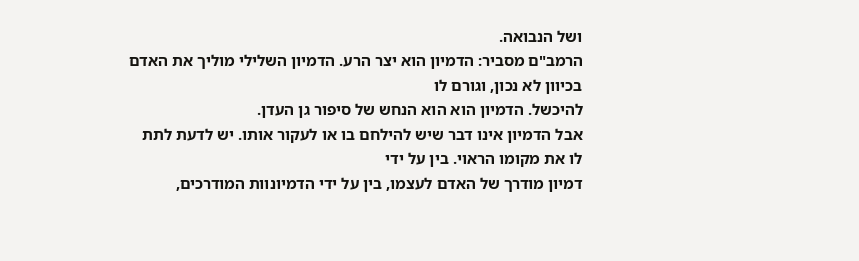ושל הנבואה.
הרמב"ם מסביר: הדמיון הוא יצר הרע. הדמיון השלילי מוליך את האדם בכיוון לא נכון, וגורם לו
להיכשל. הדמיון הוא הוא הנחש של סיפור גן העדן.
אבל הדמיון אינו דבר שיש להילחם בו או לעקור אותו. יש לדעת לתת לו את מקומו הראוי. בין על ידי
דמיון מודרך של האדם לעצמו, בין על ידי הדמיונוות המודרכים,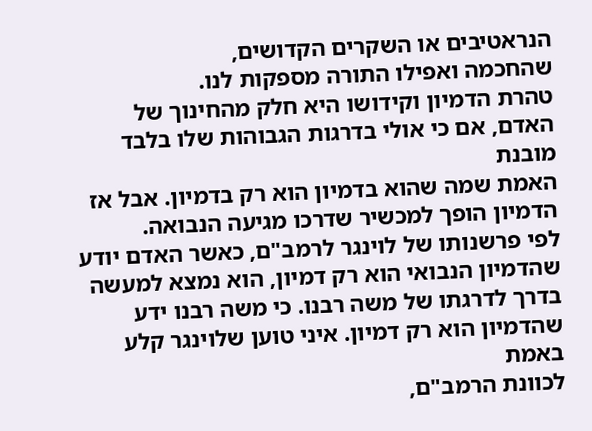הנראטיבים או השקרים הקדושים,
שהחכמה ואפילו התורה מספקות לנו.
טהרת הדמיון וקידושו היא חלק מהחינוך של האדם, אם כי אולי בדרגות הגבוהות שלו בלבד מובנת
האמת שמה שהוא בדמיון הוא רק בדמיון. אבל אז הדמיון הופך למכשיר שדרכו מגיעה הנבואה.
לפי פרשנותו של לוינגר לרמב"ם, כאשר האדם יודע שהדמיון הנבואי הוא רק דמיון, הוא נמצא למעשה
בדרך לדרגתו של משה רבנו. כי משה רבנו ידע שהדמיון הוא רק דמיון. איני טוען שלוינגר קלע באמת
לכוונת הרמב"ם,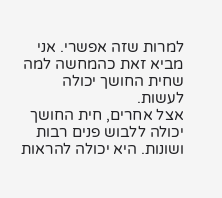למרות שזה אפשרי. אני מביא זאת כהמחשה למה שחית החושך יכולה לעשות.
אצל אחרים, חית החושך יכולה ללבוש פנים רבות ושונות. היא יכולה להראות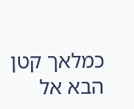כמלאך קטן הבא אל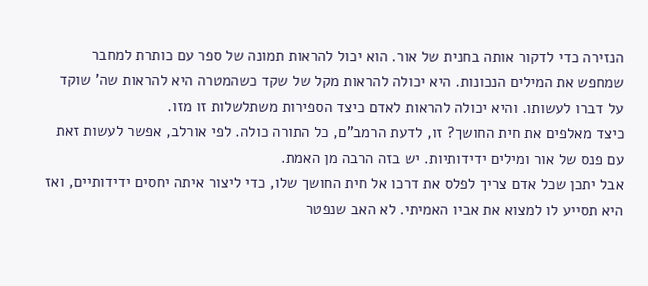הנזירה כדי לדקור אותה בחנית של אור. הוא יכול להראות תמונה של ספר עם כותרת למחבר
שמחפש את המילים הנכונות. היא יכולה להראות מקל של שקד כשהמטרה היא להראות שה' שוקד
על דברו לעשותו. והיא יכולה להראות לאדם כיצד הספירות משתלשלות זו מזו.
כיצד מאלפים את חית החושך? זו, לדעת הרמב"ם, כל התורה כולה. לפי אורלב, אפשר לעשות זאת
עם פנס של אור ומילים ידידותיות. יש בזה הרבה מן האמת.
אבל יתכן שכל אדם צריך לפלס את דרכו אל חית החושך שלו, כדי ליצור איתה יחסים ידידותיים, ואז
היא תסייע לו למצוא את אביו האמיתי. לא האב שנפטר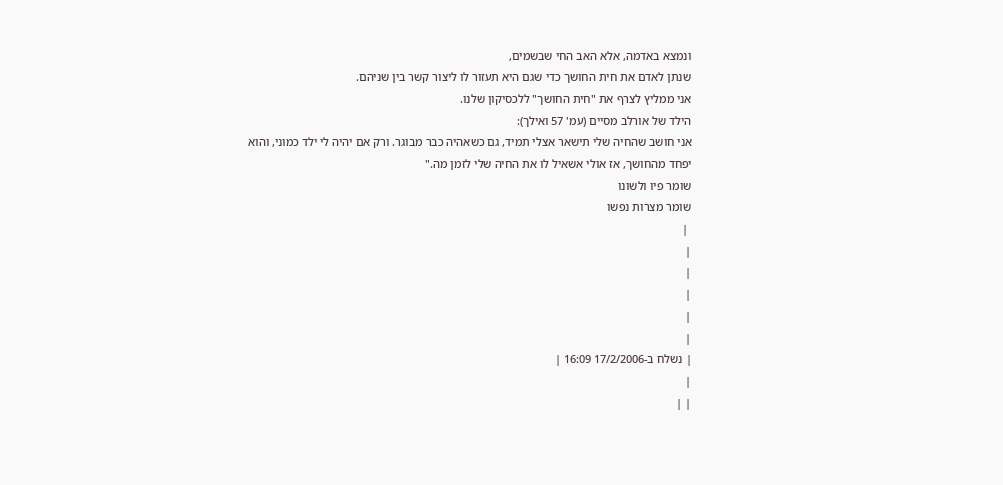ונמצא באדמה, אלא האב החי שבשמים,
שנתן לאדם את חית החושך כדי שגם היא תעזור לו ליצור קשר בין שניהם.
אני ממליץ לצרף את "חית החושך" ללכסיקון שלנו.
הילד של אורלב מסיים (עמ' 57 ואילך):
אני חושב שהחיה שלי תישאר אצלי תמיד, גם כשאהיה כבר מבוגר. ורק אם יהיה לי ילד כמוני, והוא
יפחד מהחושך, אז אולי אשאיל לו את החיה שלי לזמן מה."
שומר פיו ולשונו
שומר מצרות נפשו
 |
|
|
|
|
|
| נשלח ב-17/2/2006 16:09 |
|
| |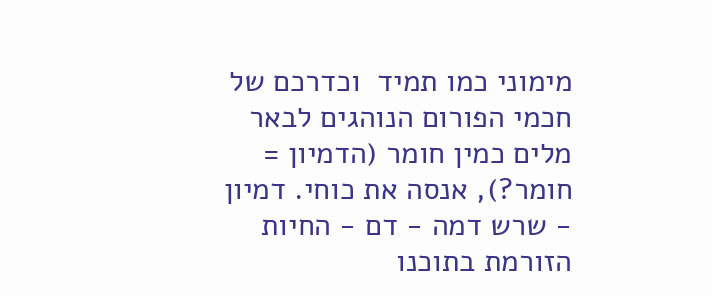מימוני כמו תמיד  וכדרכם של חכמי הפורום הנוהגים לבאר מלים כמין חומר (הדמיון = חומר?), אנסה את כוחי. דמיון - שרש דמה - דם - החיות הזורמת בתוכנו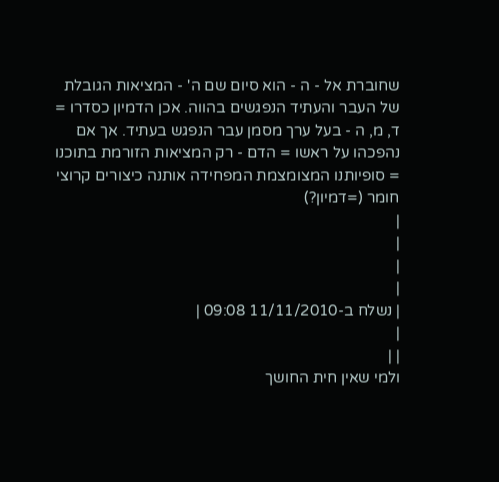שחוברת אל - ה - הוא סיום שם ה' - המציאות הגובלת של העבר והעתיד הנפגשים בהווה. אכן הדמיון כסדרו = ד, מ, ה - בעל ערך מסמן עבר הנפגש בעתיד. אך אם נהפכהו על ראשו = הדם - רק המציאות הזורמת בתוכנו = סופיותנו המצומצמת המפחידה אותנה כיצורים קרוצי חומר (=דמיון?)
|
|
|
|
| נשלח ב-11/11/2010 09:08 |
|
| |
ולמי שאין חית החושך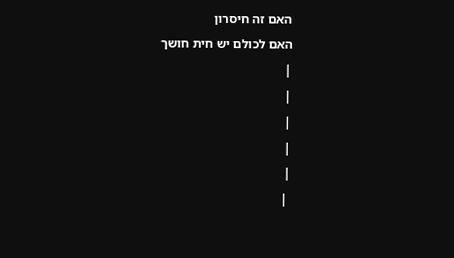האם זה חיסרון
האם לכולם יש חית חושך
|
|
|
|
|
 |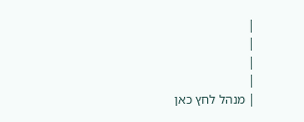|
|
|
|
| מנהל לחץ כאן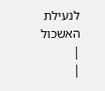לנעילת האשכול
|
|